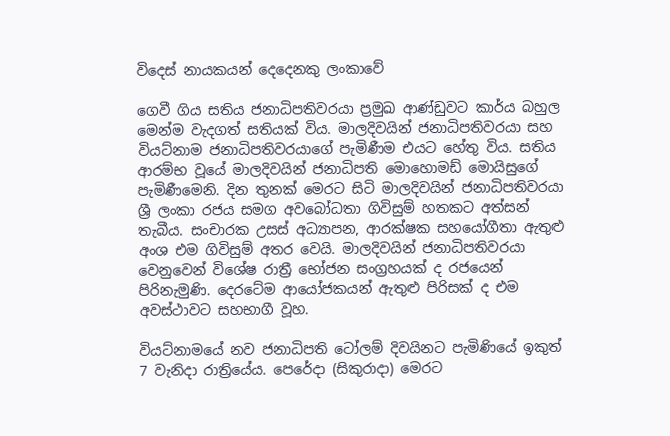විදෙස් නායකයන් දෙදෙනකු ලංකාවේ

ගෙවී ගිය සතිය ජනාධිපතිවරයා ප්‍රමුඛ ආණ්ඩුවට කාර්ය බහුල මෙන්ම වැදගත් සතියක් විය. මාලදිවයින් ජනාධිපතිවරයා සහ වියට්නාම ජනාධිපතිවරයාගේ පැමිණීම එයට හේතු විය. සතිය ආරම්භ වූයේ මාලදිවයින් ජනාධිපති මොහොමඩ් මොයිසුගේ පැමිණීමෙනි. දින තුනක් මෙරට සිටි මාලදිවයින් ජනාධිපතිවරයා ශ්‍රී ලංකා රජය සමග අවබෝධතා ගිවිසුම් හතකට අත්සන් තැබීය. සංචාරක උසස් අධ්‍යාපන, ආරක්ෂක සහයෝගීතා ඇතුළු අංශ එම ගිවිසුම් අතර වෙයි. මාලදිවයින් ජනාධිපතිවරයා වෙනුවෙන් විශේෂ රාත්‍රී භෝජන සංග්‍රහයක් ද රජයෙන් පිරිනැමුණි. දෙරටේම ආයෝජකයන් ඇතුළු පිරිසක් ද එම අවස්ථාවට සහභාගී වූහ.

වියට්නාමයේ නව ජනාධිපති ටෝලම් දිවයිනට පැමිණියේ ඉකුත් 7 වැනිදා රාත්‍රියේය. පෙරේදා (සිකුරාදා) මෙරට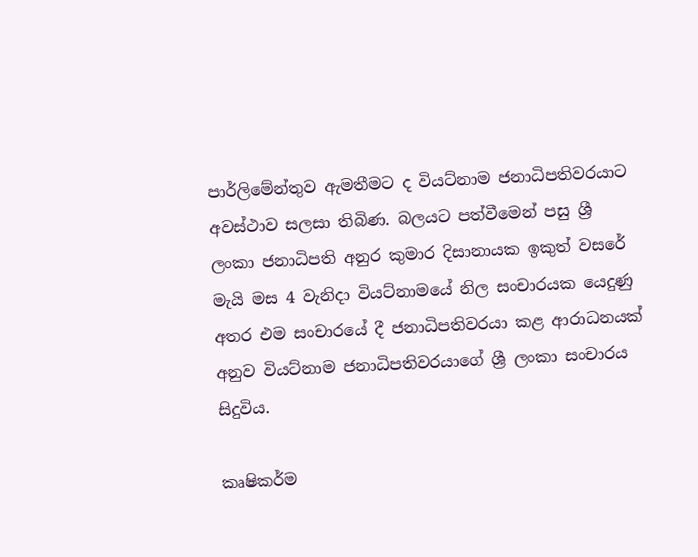පාර්ලිමේන්තුව ඇමතීමට ද වියට්නාම ජනාධිපතිවරයාට අවස්ථාව සලසා තිබිණ. බලයට පත්වීමෙන් පසු ශ්‍රී ලංකා ජනාධිපති අනුර කුමාර දිසානායක ඉකුත් වසරේ මැයි මස 4 වැනිදා වියට්නාමයේ නිල සංචාරයක යෙදුණු අතර එම සංචාරයේ දී ජනාධිපතිවරයා කළ ආරාධනයක් අනුව වියට්නාම ජනාධිපතිවරයාගේ ශ්‍රී ලංකා සංචාරය සිදුවිය.

කෘෂිකර්ම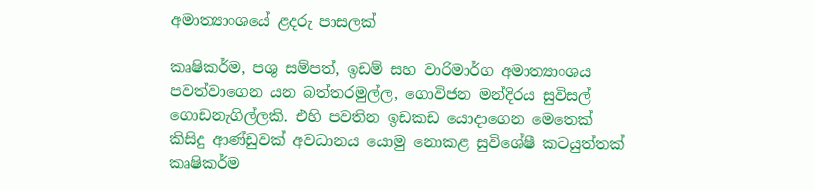අමාත්‍යාංශයේ ළදරු පාසලක්

කෘෂිකර්ම, පශු සම්පත්, ඉඩම් සහ වාරිමාර්ග අමාත්‍යාංශය පවත්වාගෙන යන බත්තරමුල්ල, ගොවිජන මන්දිරය සුවිසල් ගොඩනැගිල්ලකි. එහි පවතින ඉඩකඩ යොදාගෙන මෙතෙක් කිසිදු ආණ්ඩුවක් අවධානය යොමු නොකළ සුවිශේෂී කටයුත්තක් කෘෂිකර්ම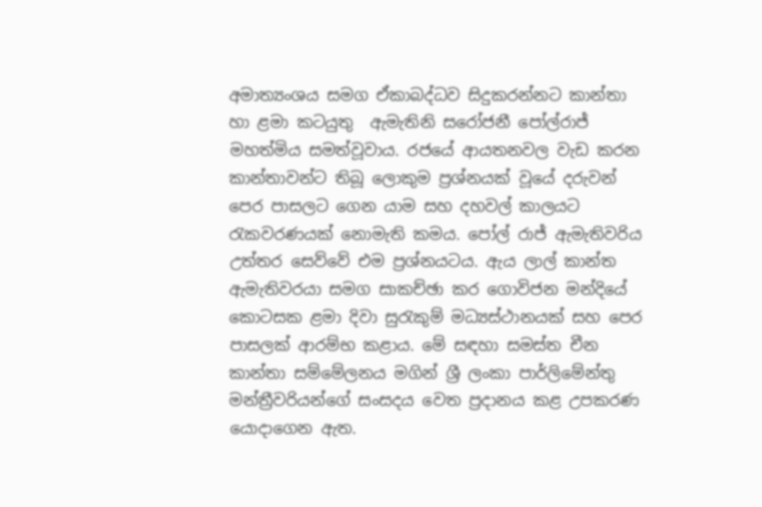අමාත්‍යංශය සමග ඒකාබද්ධව සිදුකරන්නට කාන්තා හා ළමා කටයුතු  ඇමැතිනි සරෝජනී පෝල්රාජ් මහත්මිය සමත්වූවාය. රජයේ ආයතනවල වැඩ කරන කාන්තාවන්ට තිබූ ලොකුම ප්‍රශ්නයක් වූයේ දරුවන් පෙර පාසලට ගෙන යාම සහ දහවල් කාලයට රැකවරණයක් නොමැති කමය. පෝල් රාජ් ඇමැතිවරිය උත්තර සෙව්වේ එම ප්‍රශ්නයටය. ඇය ලාල් කාන්ත ඇමැතිවරයා සමග සාකච්ඡා කර ගොවිජන මන්දියේ කොටසක ළමා දිවා සුරැකුම් මධ්‍යස්ථානයක් සහ පෙර පාසලක් ආරම්භ කළාය. මේ සඳහා සමස්ත චීන කාන්තා සම්මේලනය මගින් ශ්‍රී ලංකා පාර්ලිමේන්තු මන්ත්‍රීවරියන්ගේ සංසදය වෙත ප්‍රදානය කළ උපකරණ යොදාගෙන ඇත.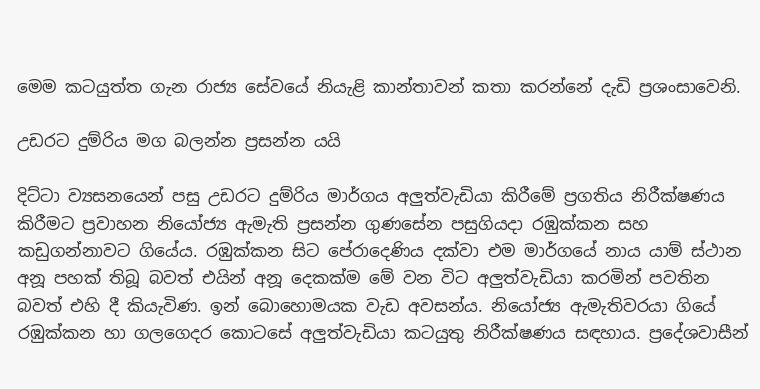මෙම කටයුත්ත ගැන රාජ්‍ය සේවයේ නියැළි කාන්තාවන් කතා කරන්නේ දැඩි ප්‍රශංසාවෙනි.

උඩරට දුම්රිය මග බලන්න ප්‍රසන්න යයි

දිට්ටා ව්‍යසනයෙන් පසු උඩරට දුම්රිය මාර්ගය අලුත්වැඩියා කිරීමේ ප්‍රගතිය නිරීක්ෂණය කිරීමට ප්‍රවාහන නියෝජ්‍ය ඇමැති ප්‍රසන්න ගුණසේන පසුගියදා රඹුක්කන සහ කඩුගන්නාවට ගියේය. රඹුක්කන සිට පේරාදෙණිය දක්වා එම මාර්ගයේ නාය යාම් ස්ථාන අනූ පහක් තිබූ බවත් එයින් අනූ දෙකක්ම මේ වන විට අලුත්වැඩියා කරමින් පවතින බවත් එහි දී කියැවිණ. ඉන් බොහොමයක වැඩ අවසන්ය. නියෝජ්‍ය ඇමැතිවරයා ගියේ රඹුක්කන හා ගලගෙදර කොටසේ අලුත්වැඩියා කටයුතු නිරීක්ෂණය සඳහාය. ප්‍රදේශවාසීන්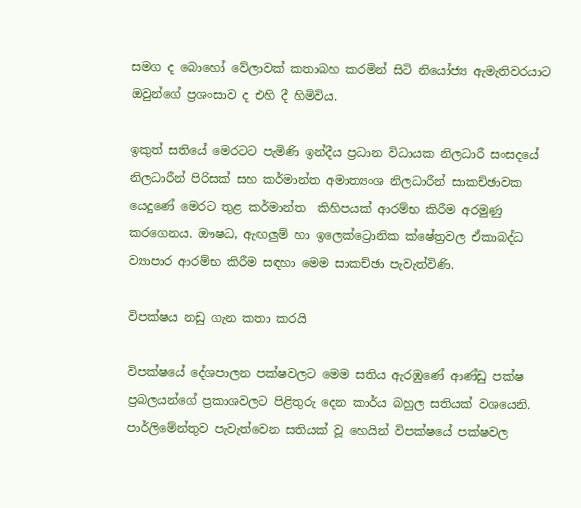සමග ද බොහෝ වේලාවක් කතාබහ කරමින් සිටි නියෝජ්‍ය ඇමැතිවරයාට ඔවුන්ගේ ප්‍රශංසාව ද එහි දී හිමිවිය.

ඉකුත් සතියේ මෙරටට පැමිණි ඉන්දීය ප්‍රධාන විධායක නිලධාරී සංසදයේ නිලධාරීන් පිරිසක් සහ කර්මාන්ත අමාත්‍යංශ නිලධාරීන් සාකච්ඡාවක යෙදුණේ මෙරට තුළ කර්මාන්ත  කිහිපයක් ආරම්භ කිරීම අරමුණු කරගෙනය. ඖෂධ, ඇඟලුම් හා ඉලෙක්ට්‍රොනික ක්ෂේත්‍රවල ඒකාබද්ධ ව්‍යාපාර ආරම්භ කිරීම සඳහා මෙම සාකච්ඡා පැවැත්විණි.

විපක්ෂය නඩු ගැන කතා කරයි

විපක්ෂයේ දේශපාලන පක්ෂවලට මෙම සතිය ඇරඹුණේ ආණ්ඩු පක්ෂ ප්‍රබලයන්ගේ ප්‍රකාශවලට පිළිතුරු දෙන කාර්ය බහුල සතියක් වශයෙනි. පාර්ලිමේන්තුව පැවැත්වෙන සතියක් වූ හෙයින් විපක්ෂයේ පක්ෂවල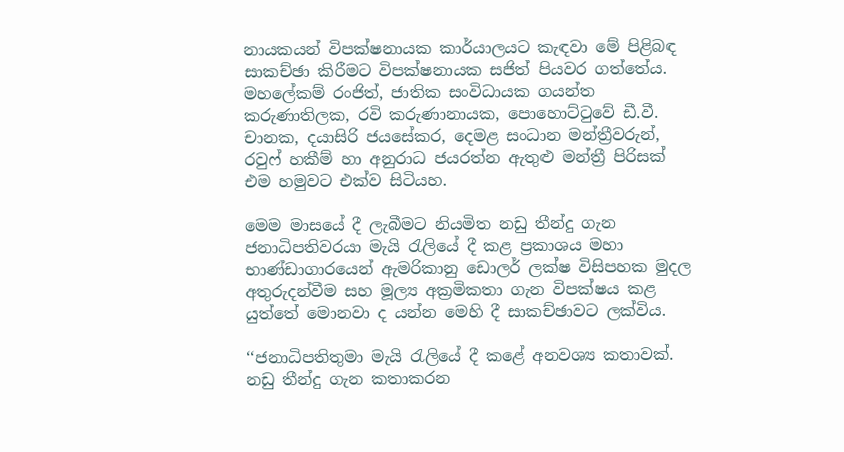නායකයන් විපක්ෂනායක කාර්යාලයට කැඳවා මේ පිළිබඳ සාකච්ඡා කිරීමට විපක්ෂනායක සජිත් පියවර ගත්තේය. මහලේකම් රංජිත්, ජාතික සංවිධායක ගයන්ත කරුණාතිලක, රවි කරුණානායක, පොහොට්ටුවේ ඩී.වී. චානක, දයාසිරි ජයසේකර, දෙමළ සංධාන මන්ත්‍රීවරුන්, රවුෆ් හකීම් හා අනුරාධ ජයරත්න ඇතුළු මන්ත්‍රී පිරිසක් එම හමුවට එක්ව සිටියහ.

මෙම මාසයේ දී ලැබීමට නියමිත නඩු තීන්දු ගැන ජනාධිපතිවරයා මැයි රැලියේ දී කළ ප්‍රකාශය මහා භාණ්ඩාගාරයෙන් ඇමරිකානු ඩොලර් ලක්ෂ විසිපහක මුදල අතුරුදන්වීම සහ මූල්‍ය අක්‍රමිකතා ගැන විපක්ෂය කළ යුත්තේ මොනවා ද යන්න මෙහි දී සාකච්ඡාවට ලක්විය.

‘‘ජනාධිපතිතුමා මැයි රැලියේ දී කළේ අනවශ්‍ය කතාවක්. නඩු තීන්දු ගැන කතාකරන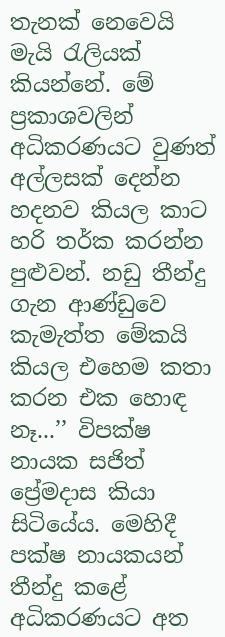තැනක් නෙවෙයි මැයි රැලියක් කියන්නේ. මේ ප්‍රකාශවලින් අධිකරණයට වුණත් අල්ලසක් දෙන්න හදනව කියල කාට හරි තර්ක කරන්න පුළුවන්. නඩු තීන්දු ගැන ආණ්ඩුවෙ කැමැත්ත මේකයි කියල එහෙම කතා කරන එක හොඳ නෑ...’’ විපක්ෂ නායක සජිත් ප්‍රේමදාස කියා සිටියේය. මෙහිදී පක්ෂ නායකයන් තීන්දු කළේ අධිකරණයට අත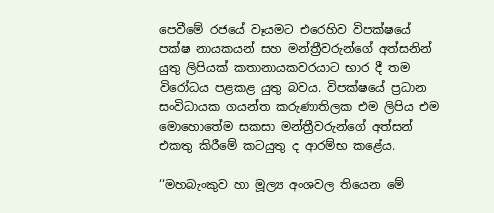පෙවීමේ රජයේ වෑයමට එරෙහිව විපක්ෂයේ පක්ෂ නායකයන් සහ මන්ත්‍රීවරුන්ගේ අත්සනින් යුතු ලිපියක් කතානායකවරයාට භාර දී තම විරෝධය පළකළ යුතු බවය. විපක්ෂයේ ප්‍රධාන සංවිධායක ගයන්ත කරුණාතිලක එම ලිපිය එම මොහොතේම සකසා මන්ත්‍රීවරුන්ගේ අත්සන් එකතු කිරීමේ කටයුතු ද ආරම්භ කළේය.

‘‘මහබැංකුව හා මූල්‍ය අංශවල තියෙන මේ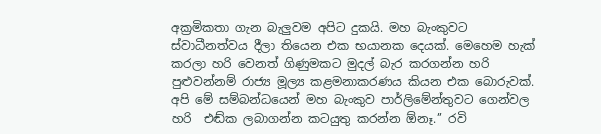අක්‍රමිකතා ගැන බැලුවම අපිට දුකයි. මහ බැංකුවට ස්වාධීනත්වය දීලා තියෙන එක භයානක දෙයක්. මෙහෙම හැක් කරලා හරි වෙනත් ගිණුමකට මුදල් බැර කරගන්න හරි පුළුවන්නම් රාජ්‍ය මූල්‍ය කළමනාකරණය කියන එක බොරුවක්. අපි මේ සම්බන්ධයෙන් මහ බැංකුව පාර්ලිමේන්තුවට ගෙන්වල හරි  එඬ්ක ලබාගන්න කටයුතු කරන්න ඕනෑ.’’ රවි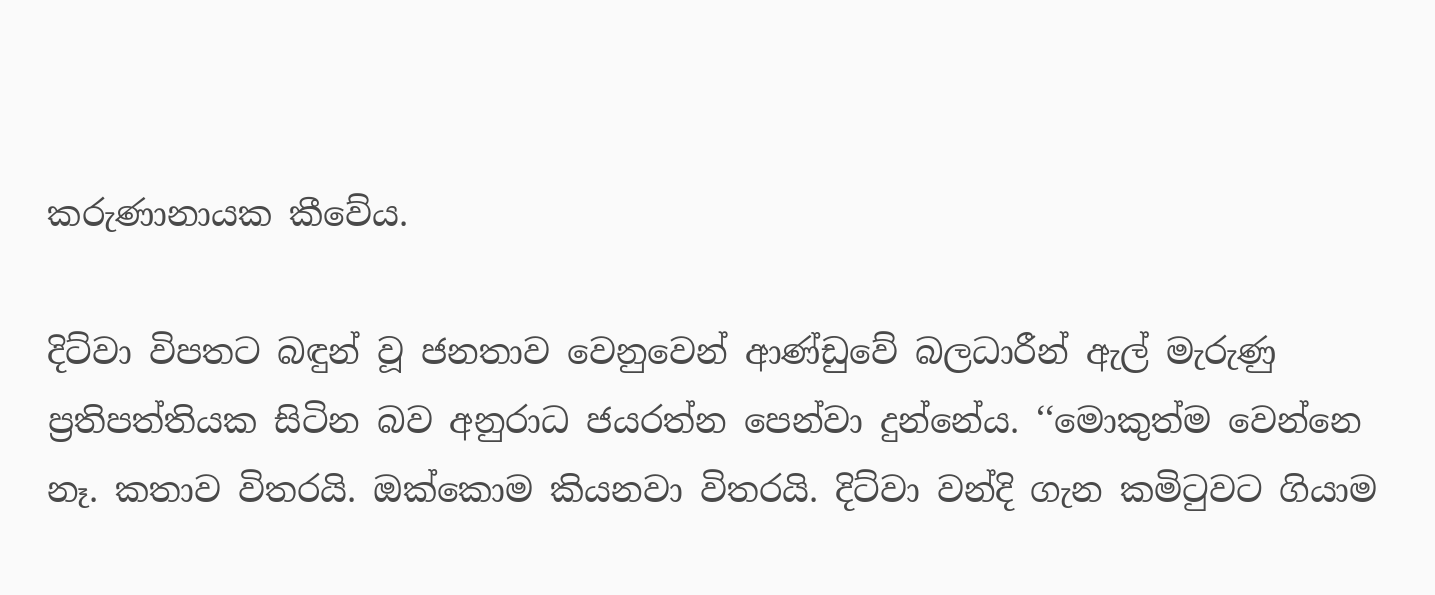කරුණානායක කීවේය.

දිට්වා විපතට බඳුන් වූ ජනතාව වෙනුවෙන් ආණ්ඩුවේ බලධාරීන් ඇල් මැරුණු ප්‍රතිපත්තියක සිටින බව අනුරාධ ජයරත්න පෙන්වා දුන්නේය. ‘‘මොකුත්ම වෙන්නෙ නෑ. කතාව විතරයි. ඔක්කොම කියනවා විතරයි. දිට්වා වන්දි ගැන කමිටුවට ගියාම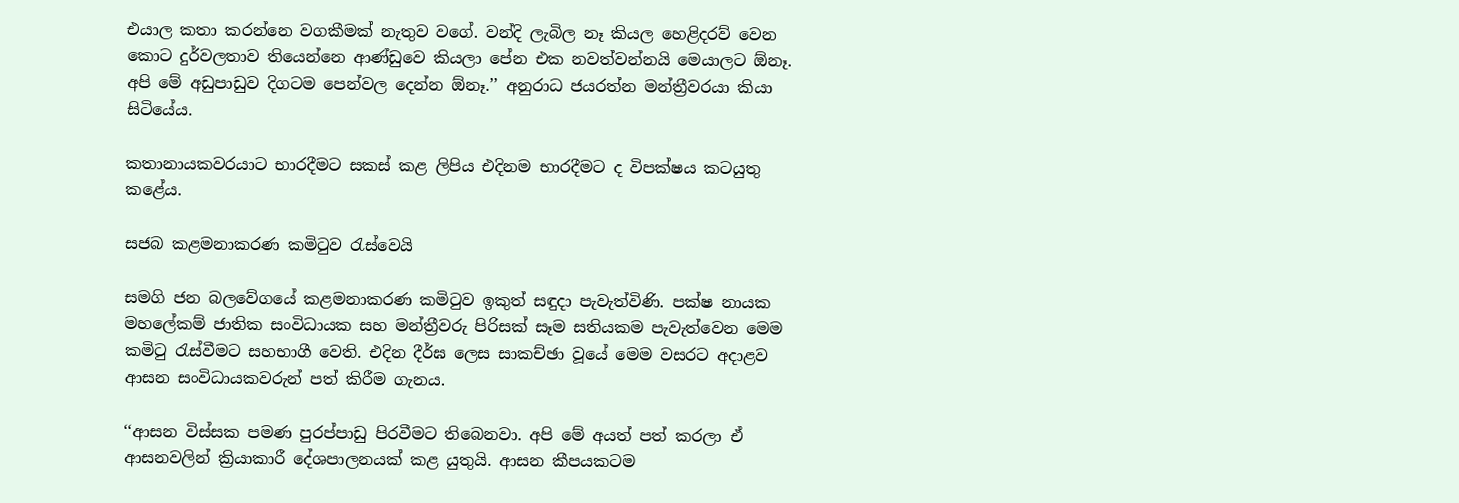එයාල කතා කරන්නෙ වගකීමක් නැතුව වගේ. වන්දි ලැබිල නෑ කියල හෙළිදරව් වෙන කොට දුර්වලතාව තියෙන්නෙ ආණ්ඩුවෙ කියලා පේන එක නවත්වන්නයි මෙයාලට ඕනෑ. අපි මේ අඩුපාඩුව දිගටම පෙන්වල දෙන්න ඕනෑ.’’ අනුරාධ ජයරත්න මන්ත්‍රීවරයා කියා සිටියේය.

කතානායකවරයාට භාරදීමට සකස් කළ ලිපිය එදිනම භාරදීමට ද විපක්ෂය කටයුතු කළේය.

සජබ කළමනාකරණ කමිටුව රැස්වෙයි

සමගි ජන බලවේගයේ කළමනාකරණ කමිටුව ඉකුත් සඳුදා පැවැත්විණි. පක්ෂ නායක මහලේකම් ජාතික සංවිධායක සහ මන්ත්‍රීවරු පිරිසක් සෑම සතියකම පැවැත්වෙන මෙම කමිටු රැස්වීමට සහභාගී වෙති. එදින දීර්ඝ ලෙස සාකච්ඡා වූයේ මෙම වසරට අදාළව ආසන සංවිධායකවරුන් පත් කිරීම ගැනය.

‘‘ආසන විස්සක පමණ පුරප්පාඩු පිරවීමට තිබෙනවා. අපි මේ අයත් පත් කරලා ඒ ආසනවලින් ක්‍රියාකාරී දේශපාලනයක් කළ යුතුයි. ආසන කීපයකටම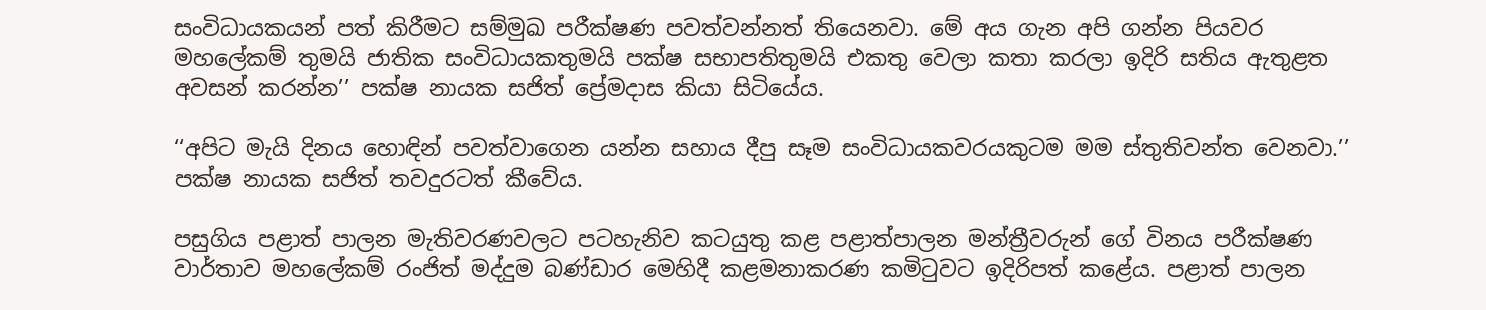සංවිධායකයන් පත් කිරීමට සම්මුඛ පරීක්ෂණ පවත්වන්නත් තියෙනවා. මේ අය ගැන අපි ගන්න පියවර මහලේකම් තුමයි ජාතික සංවිධායකතුමයි පක්ෂ සභාපතිතුමයි එකතු වෙලා කතා කරලා ඉදිරි සතිය ඇතුළත අවසන් කරන්න’’ පක්ෂ නායක සජිත් ප්‍රේමදාස කියා සිටියේය.

‘‘අපිට මැයි දිනය හොඳින් පවත්වාගෙන යන්න සහාය දීපු සෑම සංවිධායකවරයකුටම මම ස්තුතිවන්ත වෙනවා.’’ පක්ෂ නායක සජිත් තවදුරටත් කීවේය.

පසුගිය පළාත් පාලන මැතිවරණවලට පටහැනිව කටයුතු කළ පළාත්පාලන මන්ත්‍රීවරුන් ගේ විනය පරීක්ෂණ වාර්තාව මහලේකම් රංජිත් මද්දුම බණ්ඩාර මෙහිදී කළමනාකරණ කමිටුවට ඉදිරිපත් කළේය. පළාත් පාලන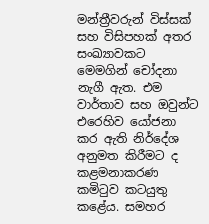මන්ත්‍රීවරුන් විස්සක් සහ විසිපහක් අතර සංඛ්‍යාවකට මෙමගින් චෝදනා නැගී ඇත. එම වාර්තාව සහ ඔවුන්ට එරෙහිව යෝජනා කර ඇති නිර්දේශ අනුමත කිරීමට ද කළමනාකරණ කමිටුව කටයුතු කළේය. සමහර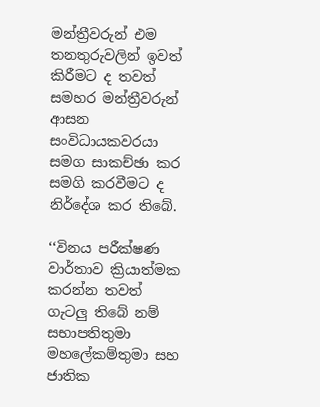මන්ත්‍රීවරුන් එම තනතුරුවලින් ඉවත් කිරීමට ද තවත් සමහර මන්ත්‍රීවරුන් ආසන සංවිධායකවරයා සමග සාකච්ඡා කර සමගි කරවීමට ද නිර්දේශ කර තිබේ.

‘‘විනය පරීක්ෂණ වාර්තාව ක්‍රියාත්මක කරන්න තවත් ගැටලු තිබේ නම් සභාපතිතුමා මහලේකම්තුමා සහ ජාතික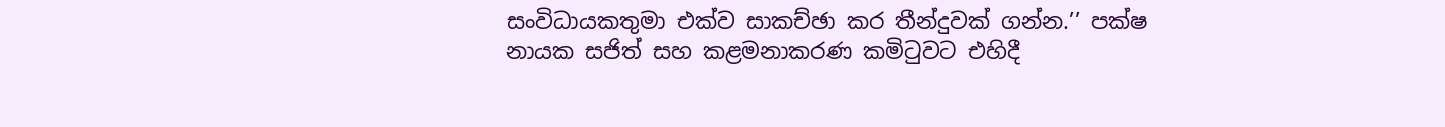සංවිධායකතුමා එක්ව සාකච්ඡා කර තීන්දුවක් ගන්න.’’ පක්ෂ නායක සජිත් සහ කළමනාකරණ කමිටුවට එහිදී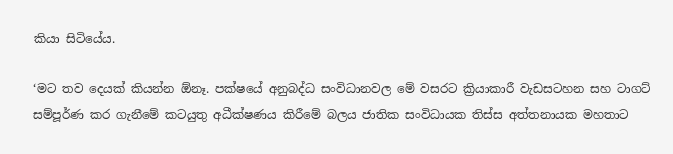කියා සිටියේය.

‘මට තව දෙයක් කියන්න ඕනෑ. පක්ෂයේ අනුබද්ධ සංවිධානවල මේ වසරට ක්‍රියාකාරී වැඩසටහන සහ ටාගට් සම්පූර්ණ කර ගැනීමේ කටයුතු අධීක්ෂණය කිරීමේ බලය ජාතික සංවිධායක තිස්ස අත්තනායක මහතාට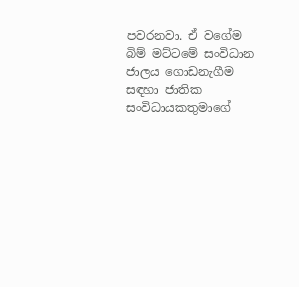පවරනවා. ඒ වගේම බිම් මට්ටමේ සංවිධාන ජාලය ගොඩනැගීම සඳහා ජාතික සංවිධායකතුමාගේ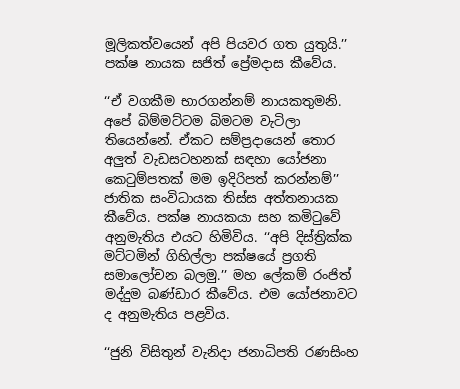මූලිකත්වයෙන් අපි පියවර ගත යුතුයි.’’ පක්ෂ නායක සජිත් ප්‍රේමදාස කීවේය.

‘‘ඒ වගකීම භාරගන්නම් නායකතුමනි. අපේ බිම්මට්ටම බිමටම වැටිලා තියෙන්නේ. ඒකට සම්ප්‍රදායෙන් තොර අලුත් වැඩසටහනක් සඳහා යෝජනා කෙටුම්පතක් මම ඉදිරිපත් කරන්නම්’’ ජාතික සංවිධායක තිස්ස අත්තනායක කීවේය. පක්ෂ නායකයා සහ කමිටුවේ අනුමැතිය එයට හිමිවිය. ‘‘අපි දිස්ත්‍රික්ක මට්ටමින් ගිහිල්ලා පක්ෂයේ ප්‍රගති සමාලෝචන බලමු.’’ මහ ලේකම් රංජිත් මද්දුම බණ්ඩාර කීවේය. එම යෝජනාවට ද අනුමැතිය පළවිය.

‘‘ජුනි විසිතුන් වැනිදා ජනාධිපති රණසිංහ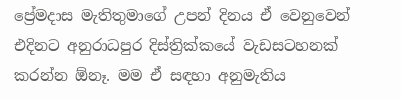ප්‍රේමදාස මැතිතුමාගේ උපන් දිනය ඒ වෙනුවෙන් එදිනට අනුරාධපුර දිස්ත්‍රික්කයේ වැඩසටහනක් කරන්න ඕනෑ. මම ඒ සඳහා අනුමැතිය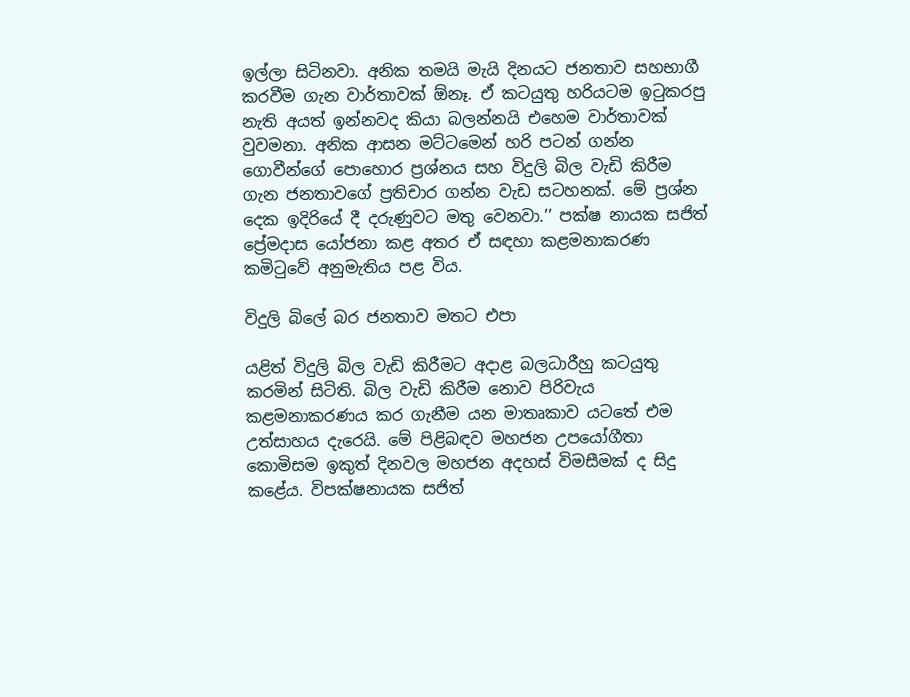ඉල්ලා සිටිනවා. අනික තමයි මැයි දිනයට ජනතාව සහභාගී කරවීම ගැන වාර්තාවක් ඕනෑ. ඒ කටයුතු හරියටම ඉටුකරපු නැති අයත් ඉන්නවද කියා බලන්නයි එහෙම වාර්තාවක් වුවමනා. අනික ආසන මට්ටමෙන් හරි පටන් ගන්න ගොවීන්ගේ පොහොර ප්‍රශ්නය සහ විදුලි බිල වැඩි කිරීම ගැන ජනතාවගේ ප්‍රතිචාර ගන්න වැඩ සටහනක්. මේ ප්‍රශ්න දෙක ඉදිරියේ දී දරුණුවට මතු වෙනවා.’’ පක්ෂ නායක සජිත් ප්‍රේමදාස යෝජනා කළ අතර ඒ සඳහා කළමනාකරණ කමිටුවේ අනුමැතිය පළ විය.

විදුලි බිලේ බර ජනතාව මතට එපා

යළිත් විදුලි බිල වැඩි කිරීමට අදාළ බලධාරීහු කටයුතු කරමින් සිටිති. බිල වැඩි කිරීම නොව පිරිවැය කළමනාකරණය කර ගැනීම යන මාතෘකාව යටතේ එම උත්සාහය දැරෙයි. මේ පිළිබඳව මහජන උපයෝගීතා කොමිසම ඉකුත් දිනවල මහජන අදහස් විමසීමක් ද සිදු කළේය. විපක්ෂනායක සජිත්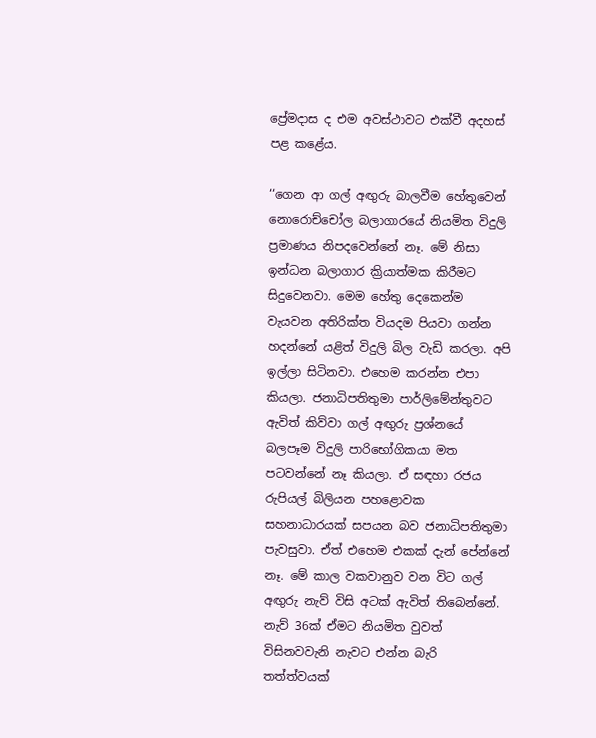ප්‍රේමදාස ද එම අවස්ථාවට එක්වී අදහස් පළ කළේය.

‘‘ගෙන ආ ගල් අඟුරු බාලවීම හේතුවෙන් නොරොච්චෝල බලාගාරයේ නියමිත විදුලි ප්‍රමාණය නිපදවෙන්නේ නෑ. මේ නිසා ඉන්ධන බලාගාර ක්‍රියාත්මක කිරීමට සිදුවෙනවා. මෙම හේතු දෙකෙන්ම වැයවන අතිරික්ත වියදම පියවා ගන්න හදන්නේ යළිත් විදුලි බිල වැඩි කරලා. අපි ඉල්ලා සිටිනවා. එහෙම කරන්න එපා කියලා. ජනාධිපතිතුමා පාර්ලිමේන්තුවට ඇවිත් කිව්වා ගල් අඟුරු ප්‍රශ්නයේ බලපෑම විදුලි පාරිභෝගිකයා මත පටවන්නේ නෑ කියලා. ඒ සඳහා රජය රුපියල් බිලියන පහළොවක සහනාධාරයක් සපයන බව ජනාධිපතිතුමා පැවසුවා. ඒත් එහෙම එකක් දැන් පේන්නේ නෑ. මේ කාල වකවානුව වන විට ගල් අඟුරු නැව් විසි අටක් ඇවිත් තිබෙන්නේ. නැව් 36ක් ඒමට නියමිත වුවත් විසිනවවැනි නැවට එන්න බැරි තත්ත්වයක්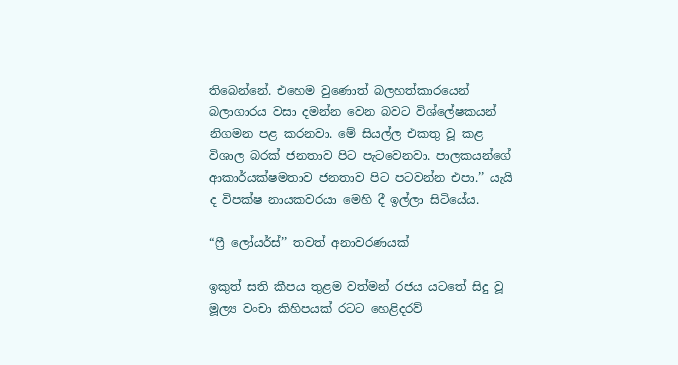තිබෙන්නේ. එහෙම වුණොත් බලහත්කාරයෙන් බලාගාරය වසා දමන්න වෙන බවට විශ්ලේෂකයන් නිගමන පළ කරනවා. මේ සියල්ල එකතු වූ කළ විශාල බරක් ජනතාව පිට පැටවෙනවා. පාලකයන්ගේ ආකාර්යක්ෂමතාව ජනතාව පිට පටවන්න එපා.’’ යැයි ද විපක්ෂ නායකවරයා මෙහි දී ඉල්ලා සිටියේය.

“ෆ්‍රී ලෝයර්ස්’’ තවත් අනාවරණයක්

ඉකුත් සති කීපය තුළම වත්මන් රජය යටතේ සිදු වූ මූල්‍ය වංචා කිහිපයක් රටට හෙළිදරව්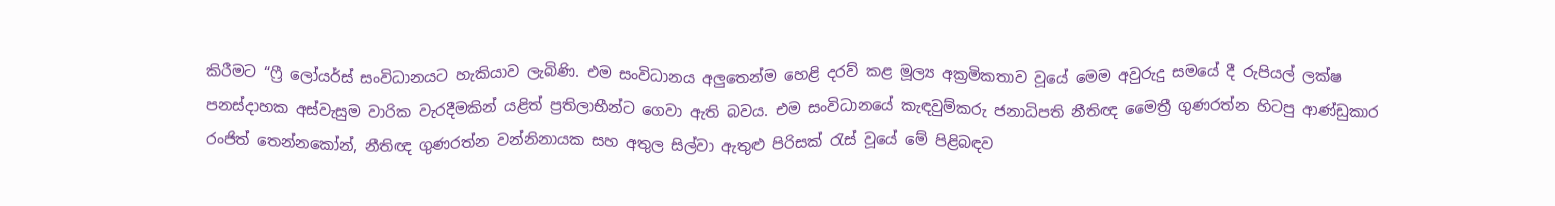කිරීමට “ෆ්‍රී ලෝයර්ස් සංවිධානයට හැකියාව ලැබිණි. එම සංවිධානය අලුතෙන්ම හෙළි දරව් කළ මූල්‍ය අක්‍රමිකතාව වූයේ මෙම අවුරුදු සමයේ දී රුපියල් ලක්ෂ පනස්දාහක අස්වැසුම වාරික වැරදීමකින් යළිත් ප්‍රතිලාභීන්ට ගෙවා ඇති බවය. එම සංවිධානයේ කැඳවුම්කරු ජනාධිපති නීතිඥ මෛත්‍රී ගුණරත්න හිටපු ආණ්ඩුකාර රංජිත් තෙන්නකෝන්, නීතිඥ ගුණරත්න වන්නිනායක සහ අතුල සිල්වා ඇතුළු පිරිසක් රැස් වූයේ මේ පිළිබඳව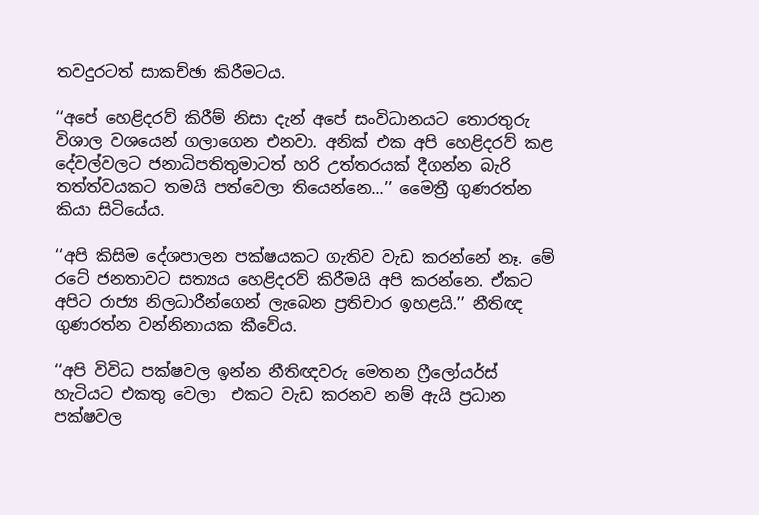තවදුරටත් සාකච්ඡා කිරීමටය.

‘‘අපේ හෙළිදරව් කිරීම් නිසා දැන් අපේ සංවිධානයට තොරතුරු විශාල වශයෙන් ගලාගෙන එනවා. අනික් එක අපි හෙළිදරව් කළ දේවල්වලට ජනාධිපතිතුමාටත් හරි උත්තරයක් දීගන්න බැරි තත්ත්වයකට තමයි පත්වෙලා තියෙන්නෙ...’’ මෛත්‍රී ගුණරත්න කියා සිටියේය.

‘‘අපි කිසිම දේශපාලන පක්ෂයකට ගැතිව වැඩ කරන්නේ නෑ. මේ රටේ ජනතාවට සත්‍යය හෙළිදරව් කිරීමයි අපි කරන්නෙ. ඒකට අපිට රාජ්‍ය නිලධාරීන්ගෙන් ලැබෙන ප්‍රතිචාර ඉහළයි.’’ නීතිඥ ගුණරත්න වන්නිනායක කීවේය.

‘‘අපි විවිධ පක්ෂවල ඉන්න නීතිඥවරු මෙතන ෆ්‍රීලෝයර්ස් හැටියට එකතු වෙලා  එකට වැඩ කරනව නම් ඇයි ප්‍රධාන පක්ෂවල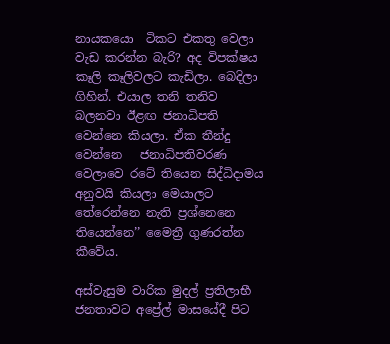නායකයො  ටිකට එකතු වෙලා වැඩ කරන්න බැරි? අද විපක්ෂය කෑලි කෑලිවලට කැඩිලා. බෙදිලා ගිහින්. එයාල තනි තනිව බලනවා ඊළඟ ජනාධිපති වෙන්නෙ කියලා. ඒක තීන්දු වෙන්නෙ   ජනාධිපතිවරණ වෙලාවෙ රටේ තියෙන සිද්ධිදාමය අනුවයි කියලා මෙයාලට තේරෙන්නෙ නැති ප්‍රශ්නෙනෙ තියෙන්නෙ’’ මෛත්‍රී ගුණරත්න කීවේය.

අස්වැසුම වාරික මුදල් ප්‍රතිලාභී ජනතාවට අප්‍රේල් මාසයේදී පිට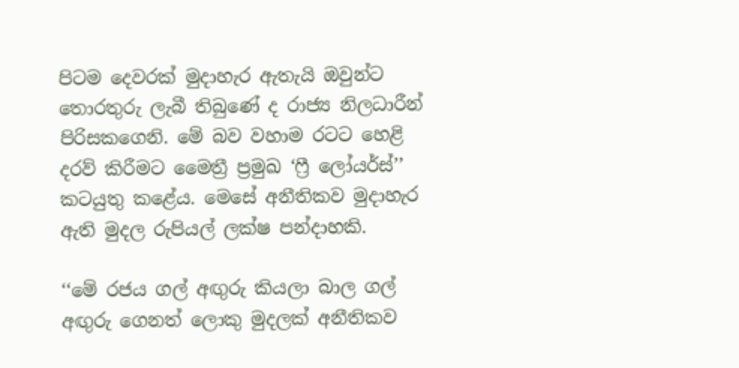පිටම දෙවරක් මුදාහැර ඇතැයි ඔවුන්ට තොරතුරු ලැබී තිබුණේ ද රාජ්‍ය නිලධාරීන් පිරිසකගෙනි. මේ බව වහාම රටට හෙළි දරව් කිරීමට මෛත්‍රී ප්‍රමුඛ ‘ෆ්‍රී ලෝයර්ස්’’ කටයුතු කළේය. මෙසේ අනීතිකව මුදාහැර ඇති මුදල රුපියල් ලක්ෂ පන්දාහකි.

‘‘මේ රජය ගල් අඟුරු කියලා බාල ගල් අඟුරු ගෙනත් ලොකු මුදලක් අනීතිකව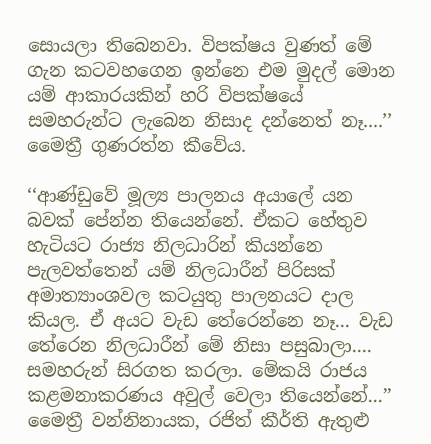සොයලා තිබෙනවා. විපක්ෂය වුණත් මේ ගැන කටවහගෙන ඉන්නෙ එම මුදල් මොන යම් ආකාරයකින් හරි විපක්ෂයේ සමහරුන්ට ලැබෙන නිසාද දන්නෙත් නෑ....’’ මෛත්‍රී ගුණරත්න කීවේය.

‘‘ආණ්ඩුවේ මූල්‍ය පාලනය අයාලේ යන බවක් පේන්න තියෙන්නේ. ඒකට හේතුව හැටියට රාජ්‍ය නිලධාරින් කියන්නෙ පැලවත්තෙන් යම් නිලධාරීන් පිරිසක් අමාත්‍යාංශවල කටයුතු පාලනයට දාල කියල. ඒ අයට වැඩ තේරෙන්නෙ නෑ... වැඩ තේරෙන නිලධාරීන් මේ නිසා පසුබාලා.... සමහරුන් සිරගත කරලා. මේකයි රාජය කළමනාකරණය අවුල් වෙලා තියෙන්නේ...’’ මෛත්‍රී වන්නිනායක, රජිත් කීර්ති ඇතුළු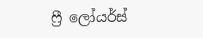ෆ්‍රී ලෝයර්ස්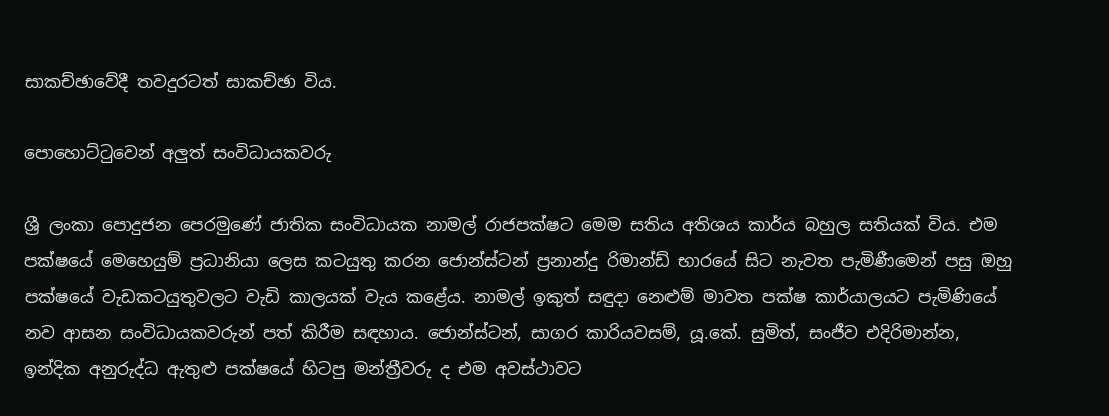සාකච්ඡාවේදී තවදුරටත් සාකච්ඡා විය.

පොහොට්ටුවෙන් අලුත් සංවිධායකවරු

ශ්‍රී ලංකා පොදුජන පෙරමුණේ ජාතික සංවිධායක නාමල් රාජපක්ෂට මෙම සතිය අතිශය කාර්ය බහුල සතියක් විය. එම පක්ෂයේ මෙහෙයුම් ප්‍රධානියා ලෙස කටයුතු කරන ජොන්ස්ටන් ප්‍රනාන්දු රිමාන්ඩ් භාරයේ සිට නැවත පැමිණීමෙන් පසු ඔහු පක්ෂයේ වැඩකටයුතුවලට වැඩි කාලයක් වැය කළේය. නාමල් ඉකුත් සඳුදා නෙළුම් මාවත පක්ෂ කාර්යාලයට පැමිණියේ නව ආසන සංවිධායකවරුන් පත් කිරීම සඳහාය. ජොන්ස්ටන්, සාගර කාරියවසම්, යූ.කේ. සුමිත්, සංජීව එදිරිමාන්න, ඉන්දික අනුරුද්ධ ඇතුළු පක්ෂයේ හිටපු මන්ත්‍රීවරු ද එම අවස්ථාවට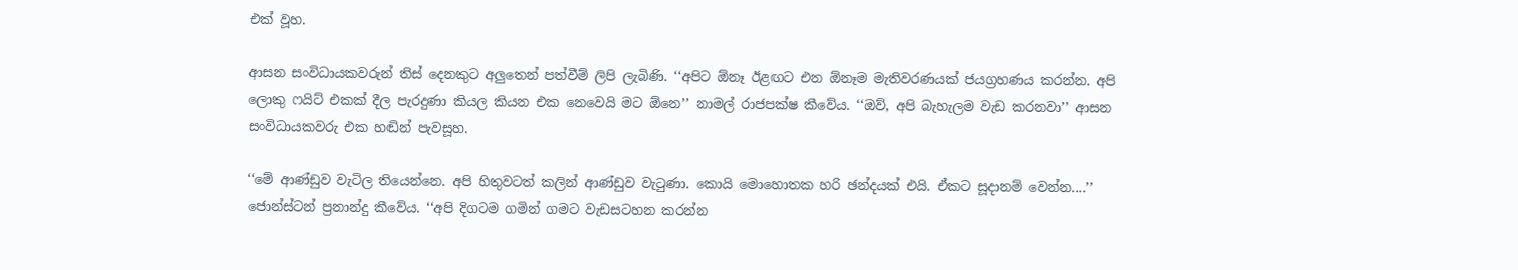එක් වූහ.

ආසන සංවිධායකවරුන් තිස් දෙනකුට අලුතෙන් පත්වීම් ලිපි ලැබිණි. ‘‘අපිට ඕනෑ ඊළඟට එන ඕනෑම මැතිවරණයක් ජයග්‍රහණය කරන්න. අපි ලොකු ෆයිට් එකක් දීල පැරදුණා කියල කියන එක නෙවෙයි මට ඕනෙ’’ නාමල් රාජපක්ෂ කීවේය. ‘‘ඔව්, අපි බැහැලම වැඩ කරනවා’’ ආසන සංවිධායකවරු එක හඬින් පැවසූහ.

‘‘මේ ආණ්ඩුව වැටිල තියෙන්නෙ. අපි හිතුවටත් කලින් ආණ්ඩුව වැටුණා. කොයි මොහොතක හරි ඡන්දයක් එයි. ඒකට සූදානම් වෙන්න....’’ ජොන්ස්ටන් ප්‍රනාන්දු කීවේය. ‘‘අපි දිගටම ගමින් ගමට වැඩසටහන කරන්න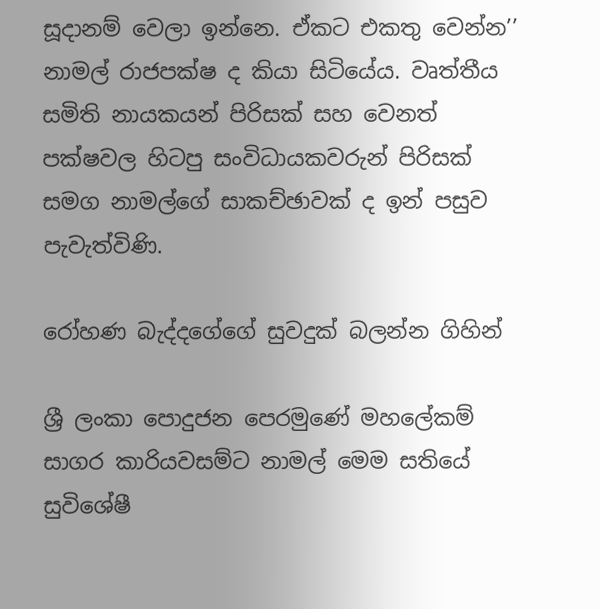සූදානම් වෙලා ඉන්නෙ. ඒකට එකතු වෙන්න’’ නාමල් රාජපක්ෂ ද කියා සිටියේය. වෘත්තීය සමිති නායකයන් පිරිසක් සහ වෙනත් පක්ෂවල හිටපු සංවිධායකවරුන් පිරිසක් සමග නාමල්ගේ සාකච්ඡාවක් ද ඉන් පසුව පැවැත්විණි.

රෝහණ බැද්දගේගේ සුවදුක් බලන්න ගිහින්

ශ්‍රී ලංකා පොදුජන පෙරමුණේ මහලේකම් සාගර කාරියවසම්ට නාමල් මෙම සතියේ සුවිශේෂී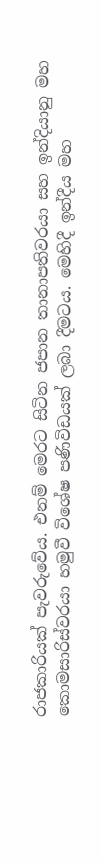රාජකාරියක් පැවරුවේය. එනම් මෙරට සිටින ජපාන තානාපතිවරයා සහ ඉන්දියානු මහ කොමසාරිස්වරයා හමුවී විශේෂ පණිවිඩයක් ලබා දීමටය. මෙහිදී ඉන්දීය මහ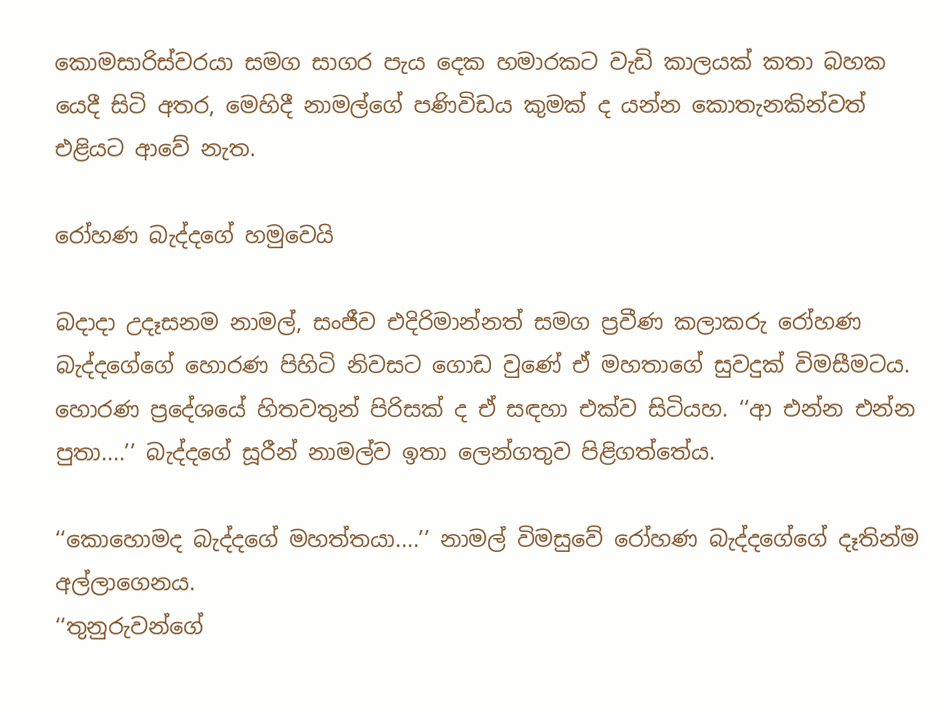කොමසාරිස්වරයා සමග සාගර පැය දෙක හමාරකට වැඩි කාලයක් කතා බහක යෙදී සිටි අතර, මෙහිදී නාමල්ගේ පණිවිඩය කුමක් ද යන්න කොතැනකින්වත් එළියට ආවේ නැත.

රෝහණ බැද්දගේ හමුවෙයි

බදාදා උදෑසනම නාමල්, සංජීව එදිරිමාන්නත් සමග ප්‍රවීණ කලාකරු රෝහණ බැද්දගේගේ හොරණ පිහිටි නිවසට ගොඩ වුණේ ඒ මහතාගේ සුවදුක් විමසීමටය. හොරණ ප්‍රදේශයේ හිතවතුන් පිරිසක් ද ඒ සඳහා එක්ව සිටියහ. ‘‘ආ එන්න එන්න පුතා....’’ බැද්දගේ සූරීන් නාමල්ව ඉතා ලෙන්ගතුව පිළිගත්තේය.

‘‘කොහොමද බැද්දගේ මහත්තයා....’’ නාමල් විමසුවේ රෝහණ බැද්දගේගේ දෑතින්ම අල්ලාගෙනය.
‘‘තුනුරුවන්ගේ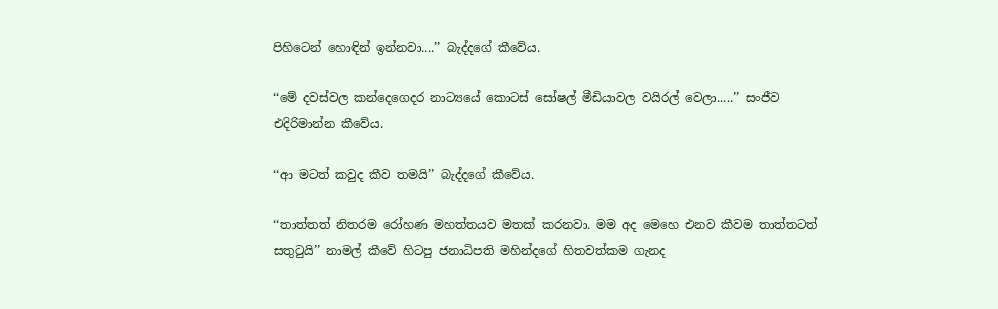පිහිටෙන් හොඳින් ඉන්නවා....’’ බැද්දගේ කීවේය.

‘‘මේ දවස්වල කන්දෙගෙදර නාට්‍යයේ කොටස් සෝෂල් මීඩියාවල වයිරල් වෙලා.....’’ සංජීව එදිරිමාන්න කීවේය.

‘‘ආ මටත් කවුද කීව තමයි’’ බැද්දගේ කීවේය.

‘‘තාත්තත් නිතරම රෝහණ මහත්තයව මතක් කරනවා. මම අද මෙහෙ එනව කීවම තාත්තටත් සතුටුයි’’ නාමල් කීවේ හිටපු ජනාධිපති මහින්දගේ හිතවත්කම ගැනද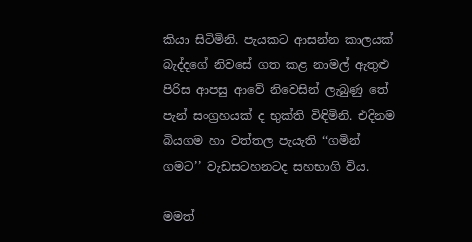කියා සිටිමිනි. පැයකට ආසන්න කාලයක් බැද්දගේ නිවසේ ගත කළ නාමල් ඇතුළු පිරිස ආපසු ආවේ නිවෙසින් ලැබුණු තේ පැන් සංග්‍රහයක් ද භුක්ති විඳිමිනි. එදිනම බියගම හා වත්තල පැයැති ‘‘ගමින් ගමට’’ වැඩසටහනටද සහභාගි විය.

මමත්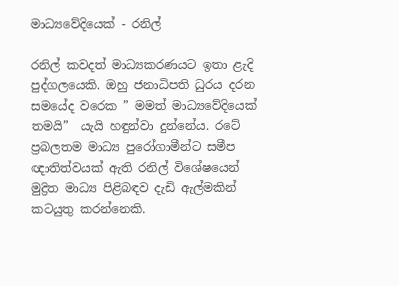මාධ්‍යවේදියෙක් - රනිල්

රනිල් කවදත් මාධ්‍යකරණයට ඉතා ළැදි පුද්ගලයෙකි. ඔහු ජනාධිපති ධුරය දරන සමයේද වරෙක ” මමත් මාධ්‍යවේදියෙක් තමයි”  යැයි හඳුන්වා දුන්නේය. රටේ ප්‍රබලතම මාධ්‍ය පුරෝගාමීන්ට සමීප ඥාතිත්වයක් ඇති රනිල් විශේෂයෙන් මුද්‍රිත මාධ්‍ය පිළිබඳව දැඩි ඇල්මකින් කටයුතු කරන්නෙකි.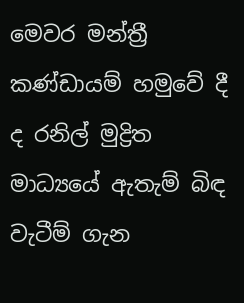මෙවර මන්ත්‍රී කණ්ඩායම් හමුවේ දී ද රනිල් මුද්‍රිත මාධ්‍යයේ ඇතැම් බිඳ වැටීම් ගැන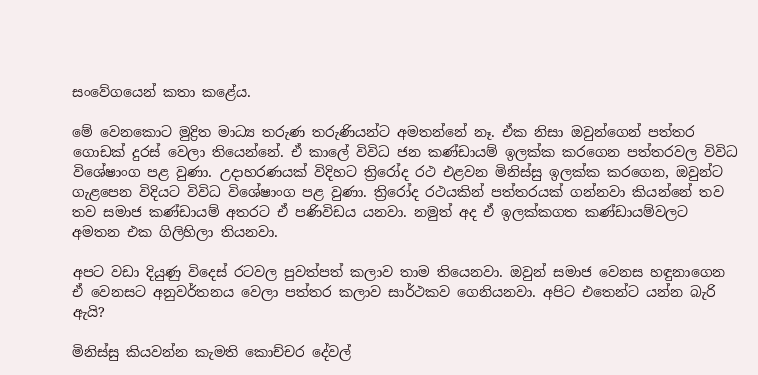සංවේගයෙන් කතා කළේය.

මේ වෙනකොට මුද්‍රිත මාධ්‍ය තරුණ තරුණියන්ට අමතන්නේ නෑ. ඒක නිසා ඔවුන්ගෙන් පත්තර ගොඩක් දුරස් වෙලා තියෙන්නේ. ඒ කාලේ විවිධ ජන කණ්ඩායම් ඉලක්ක කරගෙන පත්තරවල විවිධ විශේෂාංග පළ වුණා. උදාහරණයක් විදිහට ත්‍රිරෝද රථ එළවන මිනිස්සු ඉලක්ක කරගෙන, ඔවුන්ට ගැළපෙන විදියට විවිධ විශේෂාංග පළ වුණා. ත්‍රිරෝද රථයකින් පත්තරයක් ගන්නවා කියන්නේ තව තව සමාජ කණ්ඩායම් අතරට ඒ පණිවිඩය යනවා. නමුත් අද ඒ ඉලක්කගත කණ්ඩායම්වලට අමතන එක ගිලිහිලා තියනවා.

අපට වඩා දියුණු විදෙස් රටවල පුවත්පත් කලාව තාම තියෙනවා. ඔවුන් සමාජ වෙනස හඳුනාගෙන ඒ වෙනසට අනුවර්තනය වෙලා පත්තර කලාව සාර්ථකව ගෙනියනවා. අපිට එතෙන්ට යන්න බැරි ඇයි?

මිනිස්සු කියවන්න කැමති කොච්චර දේවල්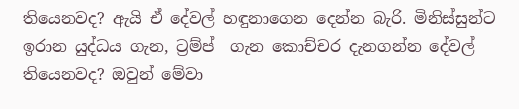තියෙනවද? ඇයි ඒ දේවල් හඳුනාගෙන දෙන්න බැරි. මිනිස්සුන්ට ඉරාන යුද්ධය ගැන, ට්‍රම්ප්  ගැන කොච්චර දැනගන්න දේවල් තියෙනවද? ඔවුන් මේවා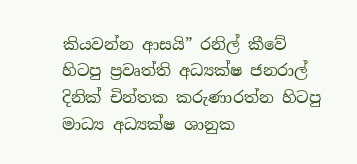කියවන්න ආසයි” රනිල් කීවේ හිටපු ප්‍රවෘත්ති අධ්‍යක්ෂ ජනරාල් දිනික් චින්තක කරුණාරත්න හිටපු මාධ්‍ය අධ්‍යක්ෂ ශානුක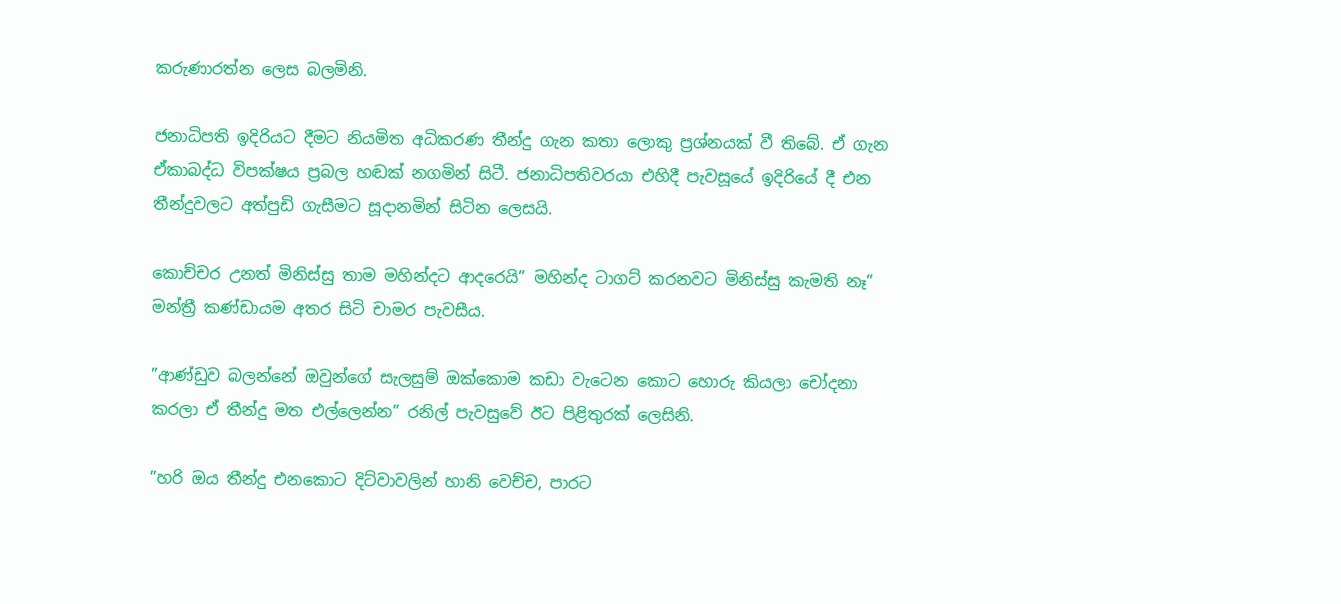කරුණාරත්න ලෙස බලමිනි.

ජනාධිපති ඉදිරියට දීමට නියමිත අධිකරණ තීන්දු ගැන කතා ලොකු ප්‍රශ්නයක් වී තිබේ. ඒ ගැන ඒකාබද්ධ විපක්ෂය ප්‍රබල හඬක් නගමින් සිටී. ජනාධිපතිවරයා එහිදී පැවසූයේ ඉදිරියේ දී එන තීන්දුවලට අත්පුඩි ගැසීමට සූදානමින් සිටින ලෙසයි.

කොච්චර උනත් මිනිස්සු තාම මහින්දට ආදරෙයි” මහින්ද ටාගට් කරනවට මිනිස්සු කැමති නෑ” මන්ත්‍රී කණ්ඩායම අතර සිටි චාමර පැවසීය.

”ආණ්ඩුව බලන්නේ ඔවුන්ගේ සැලසුම් ඔක්කොම කඩා වැටෙන කොට හොරු කියලා චෝදනා කරලා ඒ තීන්දු මත එල්ලෙන්න” රනිල් පැවසුවේ ඊට පිළිතුරක් ලෙසිනි.

”හරි ඔය තීන්දු එනකොට දිට්වාවලින් හානි වෙච්ච, පාරට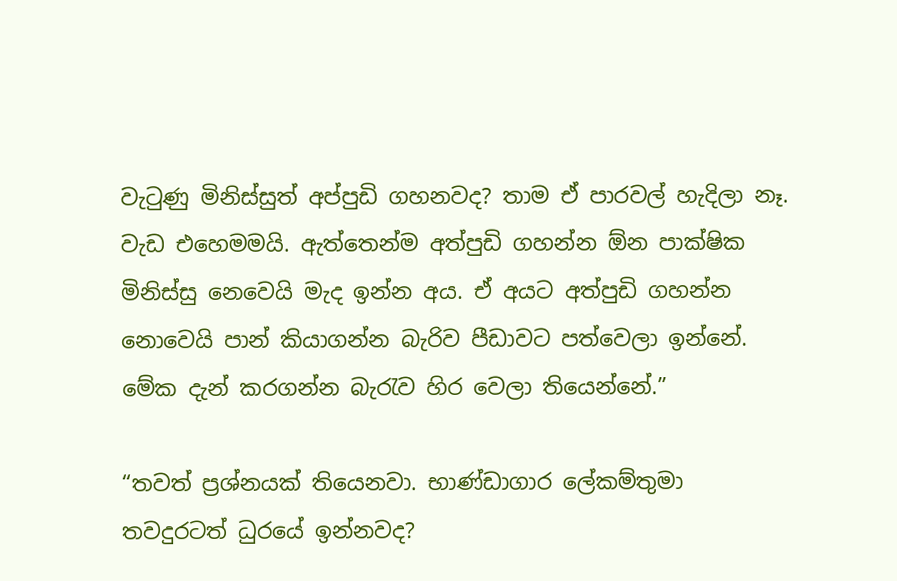වැටුණු මිනිස්සුත් අප්පුඩි ගහනවද? තාම ඒ පාරවල් හැදිලා නෑ. වැඩ එහෙමමයි. ඇත්තෙන්ම අත්පුඩි ගහන්න ඕන පාක්ෂික මිනිස්සු නෙවෙයි මැද ඉන්න අය. ඒ අයට අත්පුඩි ගහන්න නොවෙයි පාන් කියාගන්න බැරිව පීඩාවට පත්වෙලා ඉන්නේ. මේක දැන් කරගන්න බැරැව හිර වෙලා තියෙන්නේ.”

“තවත් ප්‍රශ්නයක් තියෙනවා. භාණ්ඩාගාර ලේකම්තුමා තවදුරටත් ධුරයේ ඉන්නවද?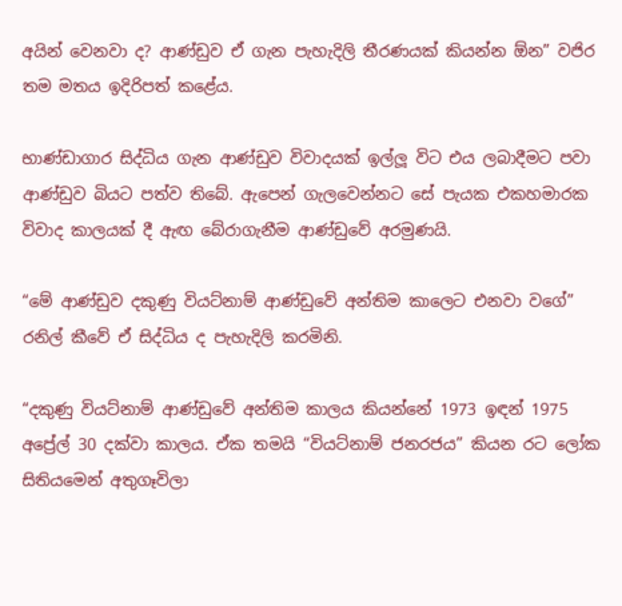අයින් වෙනවා ද? ආණ්ඩුව ඒ ගැන පැහැදිලි තීරණයක් කියන්න ඕන” වජිර තම මතය ඉදිරිපත් කළේය.

භාණ්ඩාගාර සිද්ධිය ගැන ආණ්ඩුව විවාදයක් ඉල්ලූ විට එය ලබාදීමට පවා ආණ්ඩුව බියට පත්ව තිබේ. ඇපෙන් ගැලවෙන්නට සේ පැයක එකහමාරක විවාද කාලයක් දී ඇඟ බේරාගැනීම ආණ්ඩුවේ අරමුණයි.

“මේ ආණ්ඩුව දකුණු වියට්නාම් ආණ්ඩුවේ අන්තිම කාලෙට එනවා වගේ” රනිල් කීවේ ඒ සිද්ධිය ද පැහැදිලි කරමිනි.

“දකුණු වියට්නාම් ආණ්ඩුවේ අන්තිම කාලය කියන්නේ 1973 ඉඳන් 1975 අප්‍රේල් 30 දක්වා කාලය. ඒක තමයි “වියට්නාම් ජනරජය” කියන රට ලෝක සිතියමෙන් අතුගෑවිලා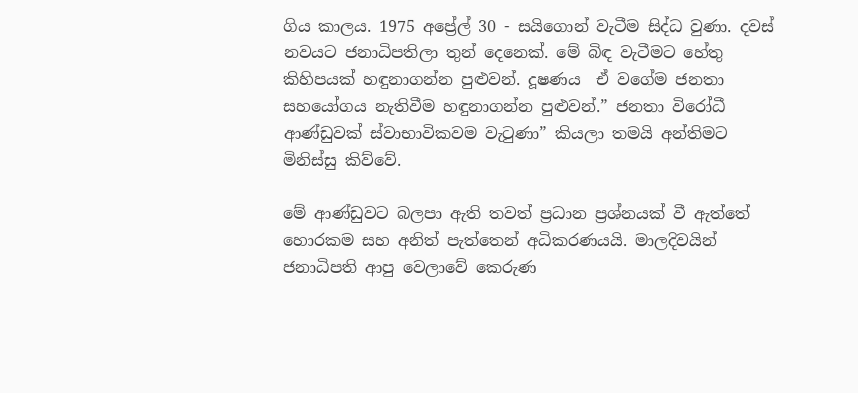ගිය කාලය. 1975 අප්‍රේල් 30 - සයිගොන් වැටීම සිද්ධ වුණා. දවස් නවයට ජනාධිපතිලා තුන් දෙනෙක්. මේ බිඳ වැටීමට හේතු කිහිපයක් හඳුනාගන්න පුළුවන්. දූෂණය  ඒ වගේම ජනතා සහයෝගය නැතිවීම හඳුනාගන්න පුළුවන්.” ජනතා විරෝධී ආණ්ඩුවක් ස්වාභාවිකවම වැටුණා” කියලා තමයි අන්තිමට මිනිස්සු කිව්වේ.

මේ ආණ්ඩුවට බලපා ඇති තවත් ‍ප්‍රධාන ප්‍රශ්නයක් වී ඇත්තේ හොරකම සහ අනිත් පැත්තෙන් අධිකරණයයි. මාලදිවයින් ජනාධිපති ආපු වෙලාවේ කෙරුණ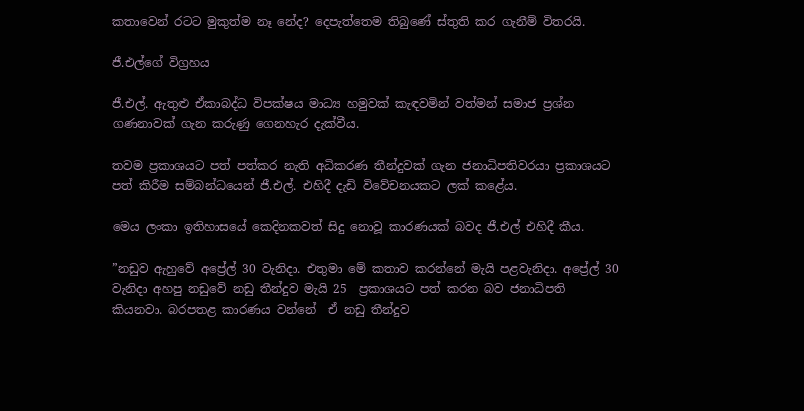කතාවෙන් රටට මුකුත්ම නෑ නේද? දෙපැත්තෙම තිබුණේ ස්තුති කර ගැනීම් විතරයි.

ජී.එල්ගේ විග්‍රහය

ජී.එල්. ඇතුළු ඒකාබද්ධ විපක්ෂය මාධ්‍ය හමුවක් කැඳවමින් වත්මන් සමාජ ප්‍රශ්න ගණනාවක් ගැන කරුණු ගෙනහැර දැක්වීය.

තවම ප්‍රකාශයට පත් පත්කර නැති අධිකරණ තීන්දුවක් ගැන ජනාධිපතිවරයා ප්‍රකාශයට පත් කිරීම සම්බන්ධයෙන් ජී.එල්. එහිදී දැඩි විවේචනයකට ලක් කළේය.

මෙය ලංකා ඉතිහාසයේ කෙදිනකවත් සිදු නොවූ කාරණයක් බවද ජී.එල් එහිදී කීය.

”නඩුව ඇහුවේ අප්‍රේල් 30 වැනිදා. එතුමා මේ කතාව කරන්නේ මැයි පළවැනිදා. අප්‍රේල් 30 වැනිදා අහපු නඩුවේ නඩු තීන්දුව මැයි 25  ප්‍රකාශයට පත් කරන බව ජනාධිපති කියනවා. බරපතළ කාරණය වන්නේ  ඒ නඩු තීන්දුව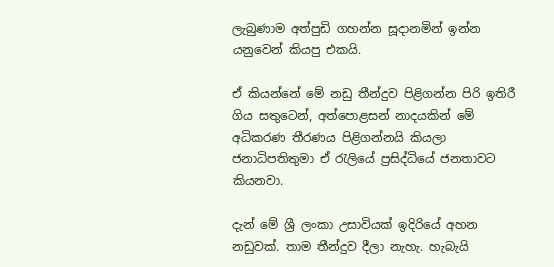ලැබුණාම අත්පුඩි ගහන්න සූදානමින් ඉන්න යනුවෙන් කියපු එකයි.

ඒ කියන්නේ මේ නඩු තීන්දුව පිළිගන්න පිරි ඉතිරී ගිය සතුටෙන්, අත්පොළසන් නාදයකින් මේ අධිකරණ තීරණය පිළිගන්නයි කියලා ජනාධිපතිතුමා ඒ රැලියේ ප්‍රසිද්ධියේ ජනතාවට කියනවා.

දැන් මේ ශ්‍රී ලංකා උසාවියක් ඉදිරියේ අහන නඩුවක්. තාම තීන්දුව දීලා නැහැ. හැබැයි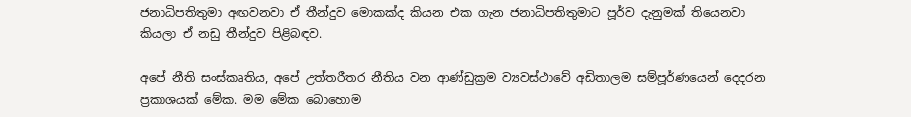ජනාධිපතිතුමා අඟවනවා ඒ තීන්දුව මොකක්ද කියන එක ගැන ජනාධිපතිතුමාට පූර්ව දැනුමක් තියෙනවා කියලා ඒ නඩු තීන්දුව පිළිබඳව.

අපේ නීති සංස්කෘතිය, අපේ උත්තරීතර නීතිය වන ආණ්ඩුක්‍රම ව්‍යවස්ථාවේ අඩිතාලම සම්පූර්ණයෙන් දෙදරන ප්‍රකාශයක් මේක. මම මේක බොහොම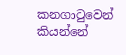කනගාටුවෙන් කියන්නේ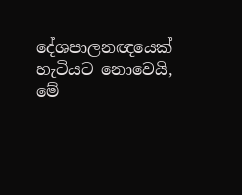දේශපාලනඥයෙක් හැටියට නොවෙයි, මේ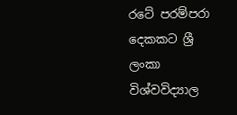රටේ පරම්පරා දෙකකට ශ්‍රී ලංකා විශ්වවිද්‍යාල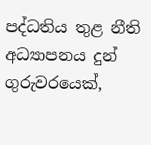පද්ධතිය තුළ නීති අධ්‍යාපනය දුන් ගුරුවරයෙක්,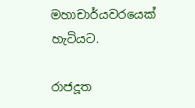මහාචාර්යවරයෙක් හැටියට.

රාජදූත